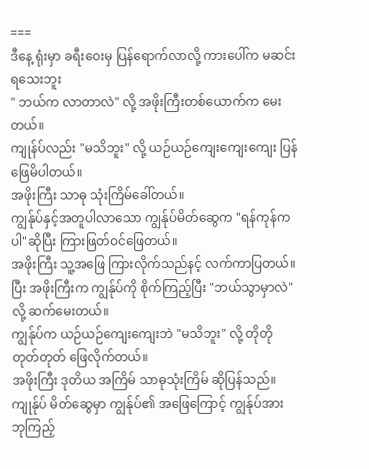===
ဒီနေ့ ရုံးမှာ ခရီးဝေးမှ ပြန်ရောက်လာလို့ ကားပေါ်က မဆင်းရသေးဘူး
" ဘယ်က လာတာလဲ" လို့ အဖိုးကြီးတစ်ယောက်က မေးတယ်။
ကျုန်ပ်လည်း "မသိဘူး" လို့ ယဉ်ယဉ်ကျေးကျေးကျေး ပြန်ဖြေမိပါတယ်။
အဖိုးကြီး သာဓု သုံးကြိမ်ခေါ်တယ်။
ကျွန်ုပ်နှင့်အတူပါလာသော ကျွန်ုပ်မိတ်ဆွေက "ရန်ကုန်ကပါ"ဆိုပြီး ကြားဖြတ်ဝင်ဖြေတယ်။
အဖိုးကြီး သူ့အဖြေ ကြားလိုက်သည်နင့် လက်ကာပြတယ်။
ပြီး အဖိုးကြီးက ကျွန်ုပ်ကို စိုက်ကြည့်ပြီး "ဘယ်သွာမှာလဲ" လို့ ဆက်မေးတယ်။
ကျွန်ုပ်က ယဉ်ယဉ်ကျေးကျေးဘဲ "မသိဘူး" လို့ တိုတိုတုတ်တုတ် ဖြေလိုက်တယ်။
အဖိုးကြီး ဒုတိယ အကြိမ် သာဓုသုံးကြိမ် ဆိုပြန်သည်။
ကျုန်ုပ် မိတ်ဆွေမှာ ကျွန်ုပ်၏ အဖြေကြောင့် ကျွန်ုပ်အား ဘုကြည့်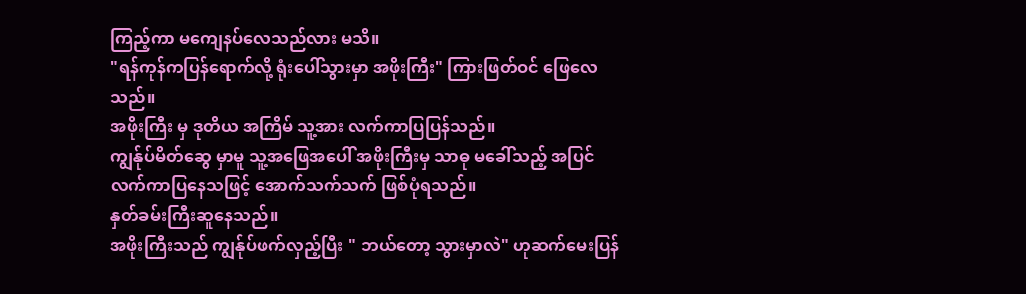ကြည့်ကာ မကျေနပ်လေသည်လား မသိ။
"ရန်ကုန်ကပြန်ရောက်လို့ ရုံးပေါ်သွားမှာ အဖိုးကြီး" ကြားဖြတ်ဝင် ဖြေလေသည်။
အဖိုးကြီး မှ ဒုတိယ အကြိမ် သူ့အား လက်ကာပြပြန်သည်။
ကျွန်ုပ်မိတ်ဆွေ မှာမူ သူ့အဖြေအပေါ် အဖိုးကြီးမှ သာဓု မခေါ်သည့် အပြင် လက်ကာပြနေသဖြင့် အောက်သက်သက် ဖြစ်ပုံရသည်။
နှတ်ခမ်းကြီးဆူနေသည်။
အဖိုးကြီးသည် ကျွန်ုပ်ဖက်လှည့်ပြီး " ဘယ်တော့ သွားမှာလဲ" ဟုဆက်မေးပြန်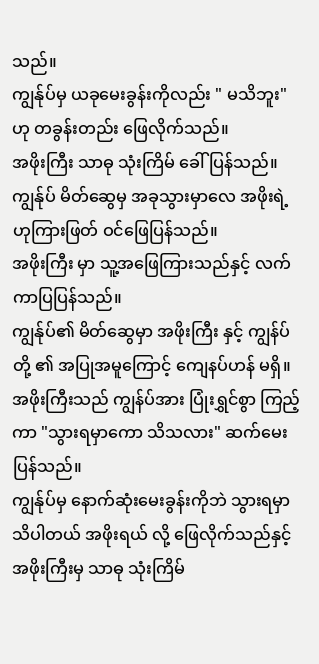သည်။
ကျွန်ုပ်မှ ယခုမေးခွန်းကိုလည်း " မသိဘူး"ဟု တခွန်းတည်း ဖြေလိုက်သည်။
အဖိုးကြီး သာဓု သုံးကြိမ် ခေါ်ပြန်သည်။
ကျွန်ုပ် မိတ်ဆွေမှ အခုသွားမှာလေ အဖိုးရဲ့ ဟုကြားဖြတ် ဝင်ဖြေပြန်သည်။
အဖိုးကြီး မှာ သူ့အဖြေကြားသည်နှင့် လက်ကာပြပြန်သည်။
ကျွန်ုပ်၏ မိတ်ဆွေမှာ အဖိုးကြီး နှင့် ကျွန်ပ်တို့ ၏ အပြုအမူကြောင့် ကျေနပ်ဟန် မရှိ။
အဖိုးကြီးသည် ကျွန်ပ်အား ပြုံးရွှင်စွာ ကြည့်ကာ "သွားရမှာကော သိသလား" ဆက်မေးပြန်သည်။
ကျွန်ုပ်မှ နောက်ဆုံးမေးခွန်းကိုဘဲ သွားရမှာသိပါတယ် အဖိုးရယ် လို့ ဖြေလိုက်သည်နှင့် အဖိုးကြီးမှ သာဓု သုံးကြိမ်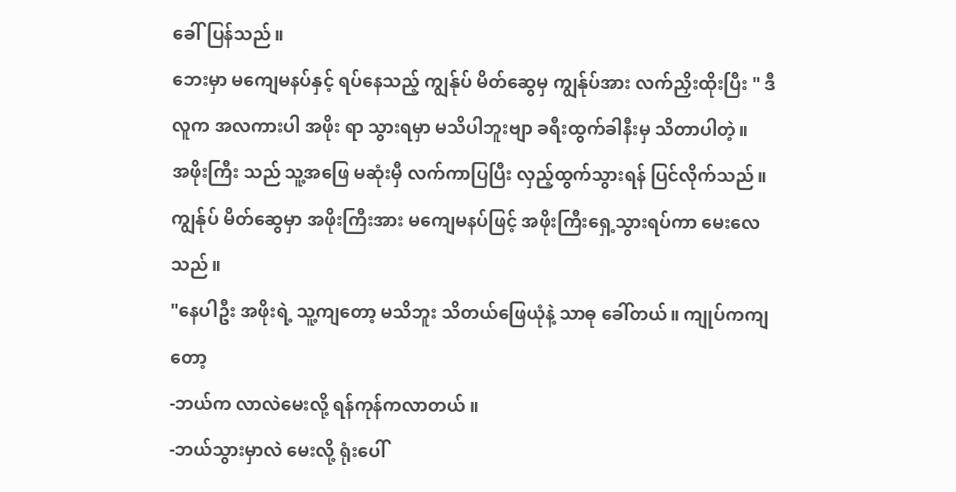ခေါ်ပြန်သည်။
ဘေးမှာ မကျေမနပ်နှင့် ရပ်နေသည့် ကျွန်ုပ် မိတ်ဆွေမှ ကျွန်ုပ်အား လက်ညှိးထိုးပြီး " ဒီလူက အလကားပါ အဖိုး ရာ သွားရမှာ မသိပါဘူးဗျာ ခရီးထွက်ခါနီးမှ သိတာပါတဲ့။
အဖိုးကြီး သည် သူ့အဖြေ မဆုံးမှီ လက်ကာပြပြီး လှည့်ထွက်သွားရန် ပြင်လိုက်သည်။
ကျွန်ုပ် မိတ်ဆွေမှာ အဖိုးကြီးအား မကျေမနပ်ဖြင့် အဖိုးကြီးရှေ့သွားရပ်ကာ မေးလေသည်။
"နေပါဦး အဖိုးရဲ့ သူ့ကျတော့ မသိဘူး သိတယ်ဖြေယုံနဲ့ သာဓု ခေါ်တယ်။ ကျုပ်ကကျတော့
-ဘယ်က လာလဲမေးလို့ ရန်ကုန်ကလာတယ် ။
-ဘယ်သွားမှာလဲ မေးလို့ ရုံးပေါ်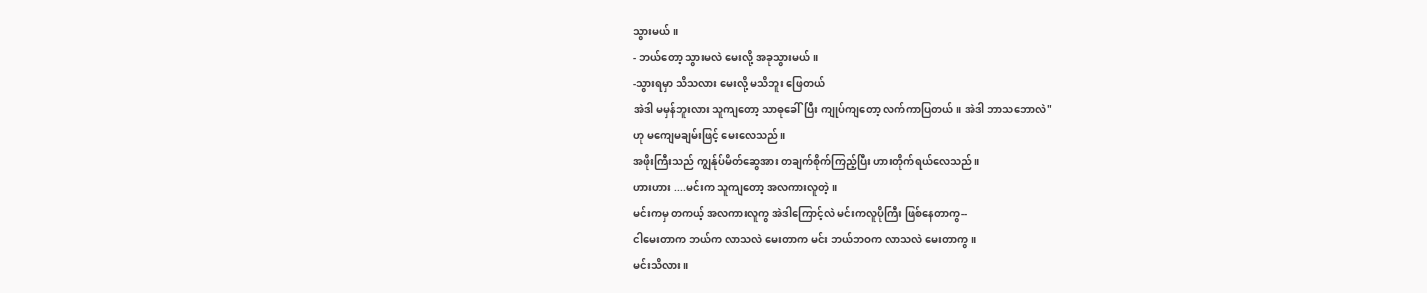သွားမယ် ။
- ဘယ်တော့ သွားမလဲ မေးလို့ အခုသွားမယ်။
-သွားရမှာ သိသလား မေးလို့ မသိဘူး ဖြေတယ်
အဲဒါ မမှန်ဘူးလား သူကျတော့ သာဓုခေါ်ပြီး ကျုပ်ကျတော့ လက်ကာပြတယ်။ အဲဒါ ဘာသဘောလဲ"
ဟု မကျေမချမ်းဖြင့် မေးလေသည်။
အဖိုးကြီးသည် ကျွန်ုပ်မိတ်ဆွေအား တချက်စိုက်ကြည့်ပြီး ဟားတိုက်ရယ်လေသည်။
ဟားဟား ....မင်းက သူကျတော့ အလကားလူတဲ့။
မင်းကမှ တကယ့် အလကားလူကွ အဲဒါကြောင့်လဲ မင်းကလူပိုကြီး ဖြစ်နေတာကွ--
ငါမေးတာက ဘယ်က လာသလဲ မေးတာက မင်း ဘယ်ဘဝက လာသလဲ မေးတာကွ ။
မင်းသိလား။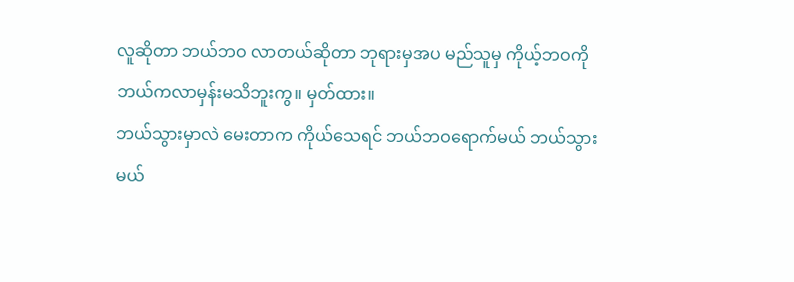လူဆိုတာ ဘယ်ဘဝ လာတယ်ဆိုတာ ဘုရားမှအပ မည်သူမှ ကိုယ့်ဘဝကို ဘယ်ကလာမှန်းမသိဘူးကွ။ မှတ်ထား။
ဘယ်သွားမှာလဲ မေးတာက ကိုယ်သေရင် ဘယ်ဘဝရောက်မယ် ဘယ်သွားမယ်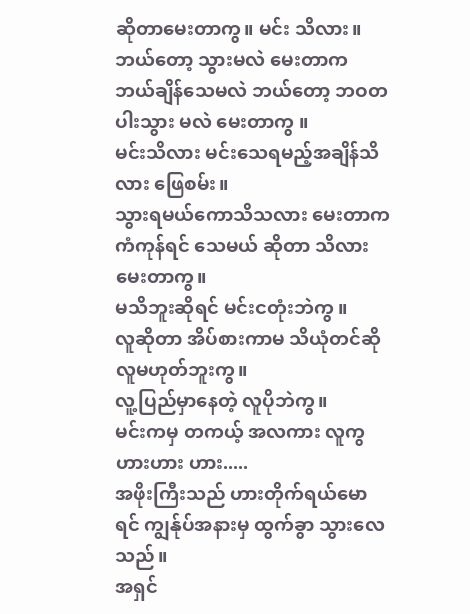ဆိုတာမေးတာကွ။ မင်း သိလား။
ဘယ်တော့ သွားမလဲ မေးတာက ဘယ်ချိန်သေမလဲ ဘယ်တော့ ဘဝတပါးသွား မလဲ မေးတာကွ ။
မင်းသိလား မင်းသေရမည့်အချိန်သိလား ဖြေစမ်း။
သွားရမယ်ကောသိသလား မေးတာက ကံကုန်ရင် သေမယ် ဆိုတာ သိလားမေးတာကွ။
မသိဘူးဆိုရင် မင်းငတုံးဘဲကွ ။
လူဆိုတာ အိပ်စားကာမ သိယုံတင်ဆို လူမဟုတ်ဘူးကွ။
လူ့ပြည်မှာနေတဲ့ လူပိုဘဲကွ။
မင်းကမှ တကယ့် အလကား လူကွ ဟားဟား ဟား.....
အဖိုးကြီးသည် ဟားတိုက်ရယ်မောရင် ကျွန်ုပ်အနားမှ ထွက်ခွာ သွားလေသည်။
အရှင်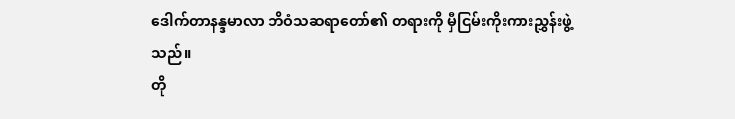ဒေါက်တာနန္ဒမာလာ ဘိဝံသဆရာတော်၏ တရားကို မှီငြမ်းကိုးကားညွှန်းဖွဲ့သည်။
တို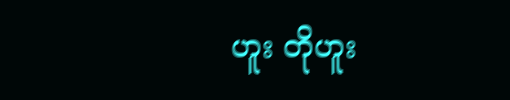ဟူး တိုဟူး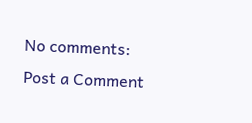No comments:
Post a Comment